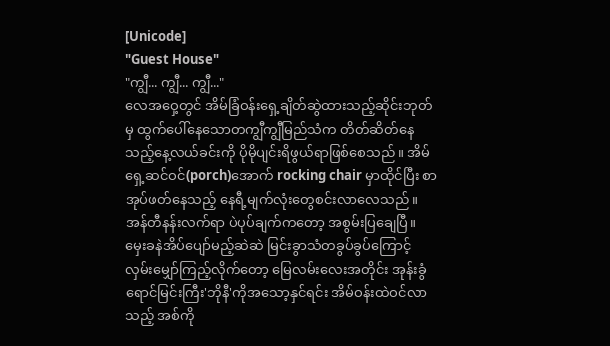[Unicode]
"Guest House"
"ကျွီ... ကျွီ... ကျွီ..."
လေအဝှေ့တွင် အိမ်ခြံဝန်းရှေ့ချိတ်ဆွဲထားသည့်ဆိုင်းဘုတ်မှ ထွက်ပေါ်နေသောတကျွီကျွီမြည်သံက တိတ်ဆိတ်နေသည့်နေ့လယ်ခင်းကို ပိုမိုပျင်းရိဖွယ်ရာဖြစ်စေသည်။ အိမ်ရှေ့ဆင်ဝင်(porch)အောက် rocking chair မှာထိုင်ပြီး စာအုပ်ဖတ်နေသည့် နေရီ့မျက်လုံးတွေစင်းလာလေသည်။ အန်တီနန်းလက်ရာ ပဲပုပ်ချက်ကတော့ အစွမ်းပြချေပြီ။
မှေးခနဲအိပ်ပျော်မည့်ဆဲဆဲ မြင်းခွာသံတခွပ်ခွပ်ကြောင့် လှမ်းမျှော်ကြည့်လိုက်တော့ မြေလမ်းလေးအတိုင်း အုန်းခွံရောင်မြင်းကြီး'ဘိုနီ'ကိုအသော့နှင်ရင်း အိမ်ဝန်းထဲဝင်လာသည့် အစ်ကို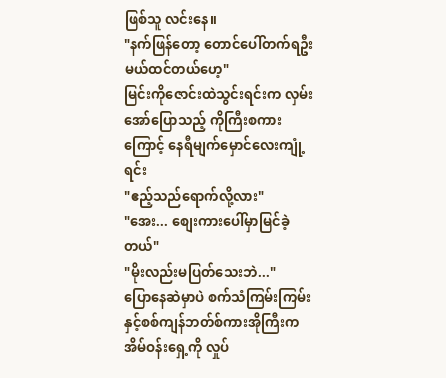ဖြစ်သူ လင်းနေ။
"နက်ဖြန်တော့ တောင်ပေါ်တက်ရဦးမယ်ထင်တယ်ဟေ့"
မြင်းကိုဇောင်းထဲသွင်းရင်းက လှမ်းအော်ပြောသည့် ကိုကြီးစကားကြောင့် နေရီမျက်မှောင်လေးကျုံ့ရင်း
"ဧည့်သည်ရောက်လို့လား"
"အေး... စျေးကားပေါ်မှာမြင်ခဲ့တယ်"
"မိုးလည်းမပြတ်သေးဘဲ..."
ပြောနေဆဲမှာပဲ စက်သံကြမ်းကြမ်းနှင့်စစ်ကျန်ဘတ်စ်ကားအိုကြီးက အိမ်ဝန်းရှေ့ကို လှုပ်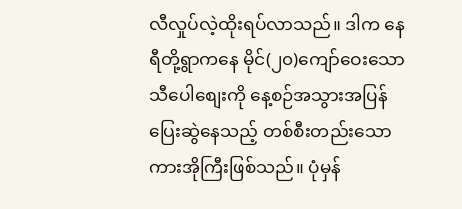လီလှုပ်လဲ့ထိုးရပ်လာသည်။ ဒါက နေရီတို့ရွာကနေ မိုင်(၂၀)ကျော်ဝေးသော သီပေါစျေးကို နေ့စဉ်အသွားအပြန်ပြေးဆွဲနေသည့် တစ်စီးတည်းသောကားအိုကြီးဖြစ်သည်။ ပုံမှန်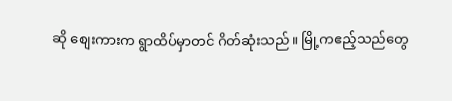ဆို စျေးကားက ရွာထိပ်မှာတင် ဂိတ်ဆုံးသည်။ မြို့ကဧည့်သည်တွေ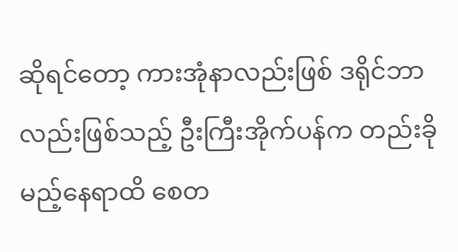ဆိုရင်တော့ ကားအုံနာလည်းဖြစ် ဒရိုင်ဘာလည်းဖြစ်သည့် ဦးကြီးအိုက်ပန်က တည်းခိုမည့်နေရာထိ စေတ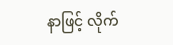နာဖြင့် လိုက်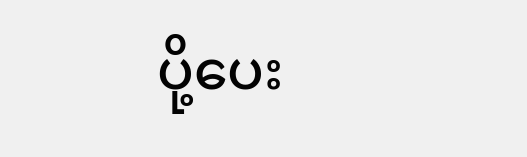ပို့ပေး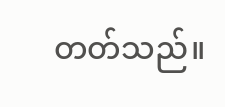တတ်သည်။